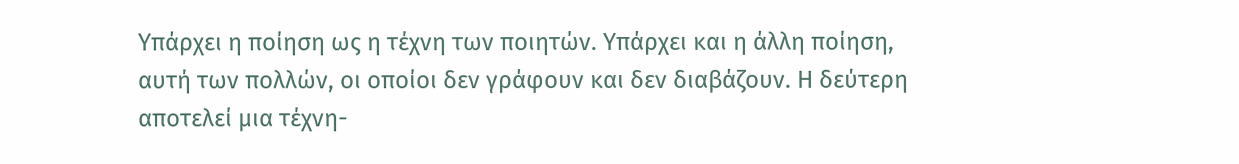Υπάρχει η ποίηση ως η τέχνη των ποιητών. Υπάρχει και η άλλη ποίηση, αυτή των πολλών, οι οποίοι δεν γράφουν και δεν διαβάζουν. Η δεύτερη αποτελεί μια τέχνη-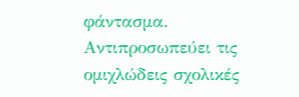φάντασμα. Αντιπροσωπεύει τις ομιχλώδεις σχολικές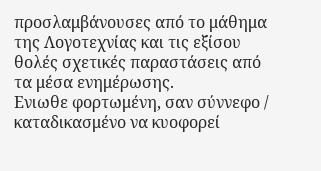προσλαμβάνουσες από το μάθημα της Λογοτεχνίας και τις εξίσου θολές σχετικές παραστάσεις από τα μέσα ενημέρωσης.
Ενιωθε φορτωμένη, σαν σύννεφο / καταδικασμένο να κυοφορεί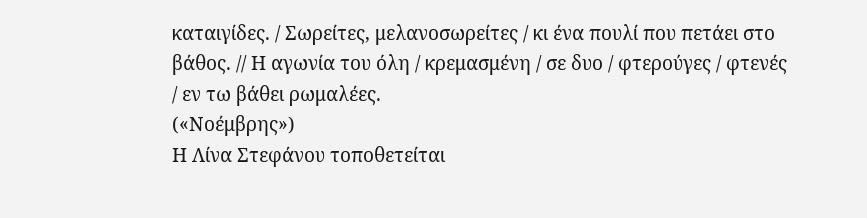καταιγίδες. / Σωρείτες, μελανοσωρείτες / κι ένα πουλί που πετάει στο βάθος. // Η αγωνία του όλη / κρεμασμένη / σε δυο / φτερούγες / φτενές / εν τω βάθει ρωμαλέες.
(«Νοέμβρης»)
Η Λίνα Στεφάνου τοποθετείται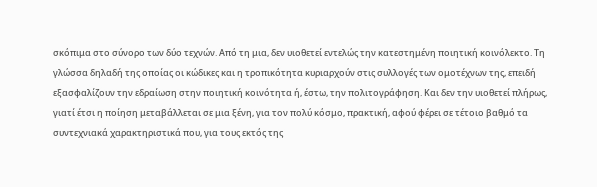σκόπιμα στο σύνορο των δύο τεχνών. Από τη μια, δεν υιοθετεί εντελώς την κατεστημένη ποιητική κοινόλεκτο. Τη γλώσσα δηλαδή της οποίας οι κώδικες και η τροπικότητα κυριαρχούν στις συλλογές των ομοτέχνων της, επειδή εξασφαλίζουν την εδραίωση στην ποιητική κοινότητα ή, έστω, την πολιτογράφηση. Και δεν την υιοθετεί πλήρως, γιατί έτσι η ποίηση μεταβάλλεται σε μια ξένη, για τον πολύ κόσμο, πρακτική, αφού φέρει σε τέτοιο βαθμό τα συντεχνιακά χαρακτηριστικά που, για τους εκτός της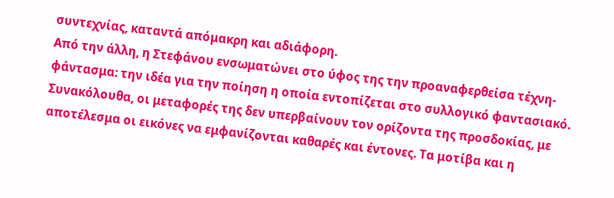συντεχνίας, καταντά απόμακρη και αδιάφορη.
Από την άλλη, η Στεφάνου ενσωματώνει στο ύφος της την προαναφερθείσα τέχνη-φάντασμα: την ιδέα για την ποίηση η οποία εντοπίζεται στο συλλογικό φαντασιακό. Συνακόλουθα, οι μεταφορές της δεν υπερβαίνουν τον ορίζοντα της προσδοκίας, με αποτέλεσμα οι εικόνες να εμφανίζονται καθαρές και έντονες. Τα μοτίβα και η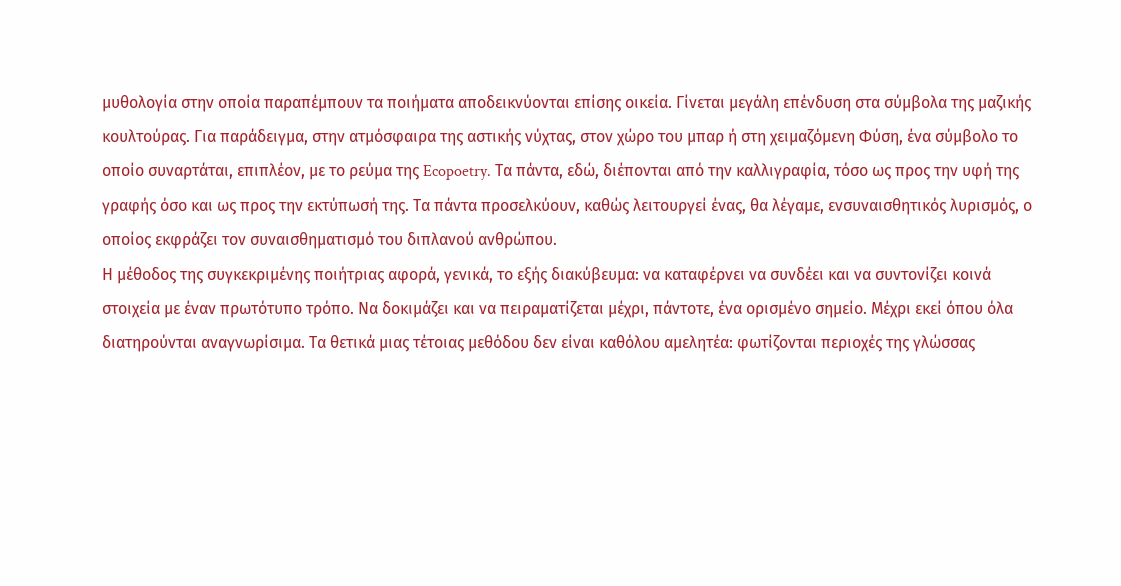μυθολογία στην οποία παραπέμπουν τα ποιήματα αποδεικνύονται επίσης οικεία. Γίνεται μεγάλη επένδυση στα σύμβολα της μαζικής κουλτούρας. Για παράδειγμα, στην ατμόσφαιρα της αστικής νύχτας, στον χώρο του μπαρ ή στη χειμαζόμενη Φύση, ένα σύμβολο το οποίο συναρτάται, επιπλέον, με το ρεύμα της Ecopoetry. Τα πάντα, εδώ, διέπονται από την καλλιγραφία, τόσο ως προς την υφή της γραφής όσο και ως προς την εκτύπωσή της. Τα πάντα προσελκύουν, καθώς λειτουργεί ένας, θα λέγαμε, ενσυναισθητικός λυρισμός, ο οποίος εκφράζει τον συναισθηματισμό του διπλανού ανθρώπου.
Η μέθοδος της συγκεκριμένης ποιήτριας αφορά, γενικά, το εξής διακύβευμα: να καταφέρνει να συνδέει και να συντονίζει κοινά στοιχεία με έναν πρωτότυπο τρόπο. Να δοκιμάζει και να πειραματίζεται μέχρι, πάντοτε, ένα ορισμένο σημείο. Μέχρι εκεί όπου όλα διατηρούνται αναγνωρίσιμα. Τα θετικά μιας τέτοιας μεθόδου δεν είναι καθόλου αμελητέα: φωτίζονται περιοχές της γλώσσας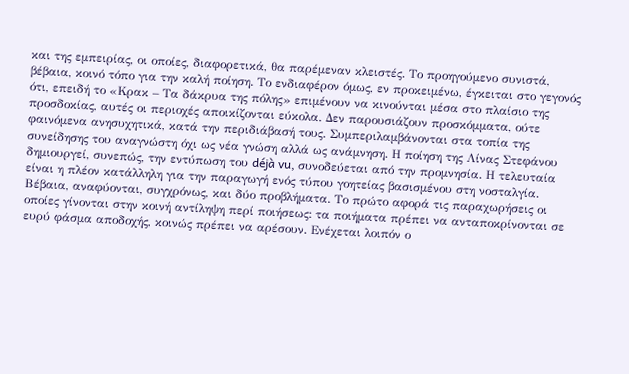και της εμπειρίας, οι οποίες, διαφορετικά, θα παρέμεναν κλειστές. Το προηγούμενο συνιστά, βέβαια, κοινό τόπο για την καλή ποίηση. Το ενδιαφέρον όμως, εν προκειμένω, έγκειται στο γεγονός ότι, επειδή το «Κρακ – Τα δάκρυα της πόλης» επιμένουν να κινούνται μέσα στο πλαίσιο της προσδοκίας, αυτές οι περιοχές αποικίζονται εύκολα. Δεν παρουσιάζουν προσκόμματα, ούτε φαινόμενα ανησυχητικά, κατά την περιδιάβασή τους. Συμπεριλαμβάνονται στα τοπία της συνείδησης του αναγνώστη όχι ως νέα γνώση αλλά ως ανάμνηση. Η ποίηση της Λίνας Στεφάνου δημιουργεί, συνεπώς, την εντύπωση του déjà vu, συνοδεύεται από την προμνησία. Η τελευταία είναι η πλέον κατάλληλη για την παραγωγή ενός τύπου γοητείας βασισμένου στη νοσταλγία.
Βέβαια, αναφύονται, συγχρόνως, και δύο προβλήματα. Το πρώτο αφορά τις παραχωρήσεις οι οποίες γίνονται στην κοινή αντίληψη περί ποιήσεως: τα ποιήματα πρέπει να ανταποκρίνονται σε ευρύ φάσμα αποδοχής, κοινώς πρέπει να αρέσουν. Ενέχεται λοιπόν ο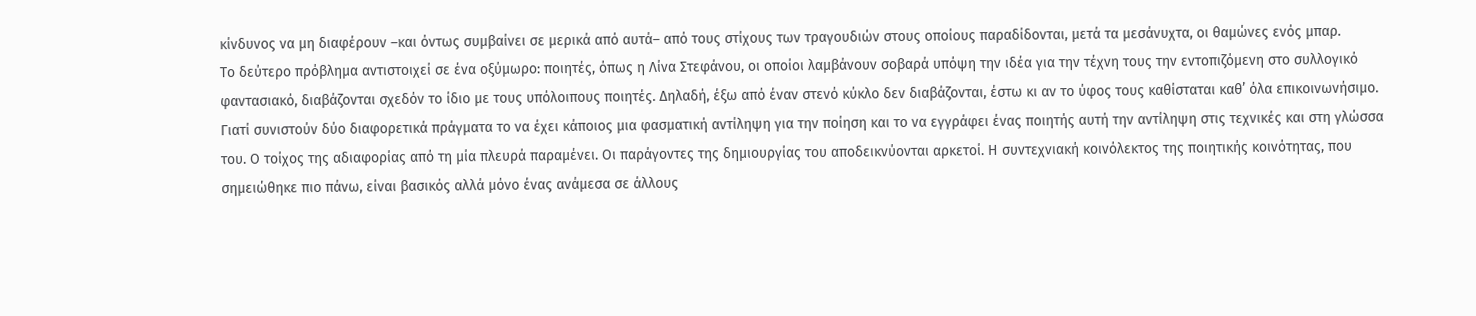κίνδυνος να μη διαφέρουν –και όντως συμβαίνει σε μερικά από αυτά– από τους στίχους των τραγουδιών στους οποίους παραδίδονται, μετά τα μεσάνυχτα, οι θαμώνες ενός μπαρ.
Το δεύτερο πρόβλημα αντιστοιχεί σε ένα οξύμωρο: ποιητές, όπως η Λίνα Στεφάνου, οι οποίοι λαμβάνουν σοβαρά υπόψη την ιδέα για την τέχνη τους την εντοπιζόμενη στο συλλογικό φαντασιακό, διαβάζονται σχεδόν το ίδιο με τους υπόλοιπους ποιητές. Δηλαδή, έξω από έναν στενό κύκλο δεν διαβάζονται, έστω κι αν το ύφος τους καθίσταται καθ’ όλα επικοινωνήσιμο. Γιατί συνιστούν δύο διαφορετικά πράγματα το να έχει κάποιος μια φασματική αντίληψη για την ποίηση και το να εγγράφει ένας ποιητής αυτή την αντίληψη στις τεχνικές και στη γλώσσα του. Ο τοίχος της αδιαφορίας από τη μία πλευρά παραμένει. Οι παράγοντες της δημιουργίας του αποδεικνύονται αρκετοί. Η συντεχνιακή κοινόλεκτος της ποιητικής κοινότητας, που σημειώθηκε πιο πάνω, είναι βασικός αλλά μόνο ένας ανάμεσα σε άλλους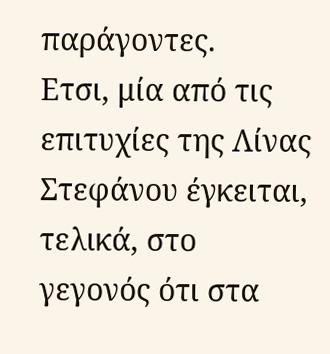παράγοντες.
Ετσι, μία από τις επιτυχίες της Λίνας Στεφάνου έγκειται, τελικά, στο γεγονός ότι στα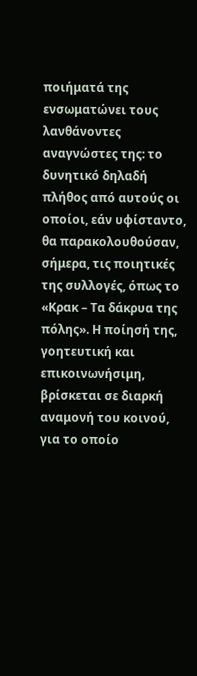ποιήματά της ενσωματώνει τους λανθάνοντες αναγνώστες της: το δυνητικό δηλαδή πλήθος από αυτούς οι οποίοι, εάν υφίσταντο, θα παρακολουθούσαν, σήμερα, τις ποιητικές της συλλογές, όπως το «Κρακ – Τα δάκρυα της πόλης». Η ποίησή της, γοητευτική και επικοινωνήσιμη, βρίσκεται σε διαρκή αναμονή του κοινού, για το οποίο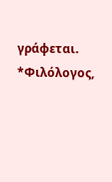γράφεται.
*Φιλόλογος,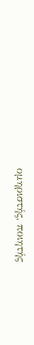ομηριστής, ποιητής